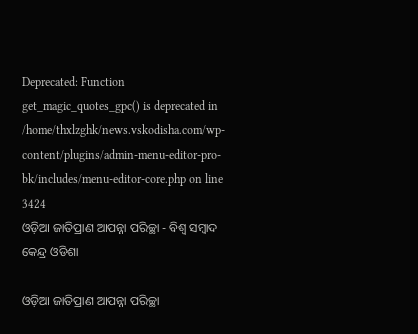Deprecated: Function get_magic_quotes_gpc() is deprecated in /home/thxlzghk/news.vskodisha.com/wp-content/plugins/admin-menu-editor-pro-bk/includes/menu-editor-core.php on line 3424
ଓଡ଼ିଆ ଜାତିପ୍ରାଣ ଆପନ୍ନା ପରିଚ୍ଛା - ବିଶ୍ୱ ସମ୍ବାଦ କେନ୍ଦ୍ର ଓଡିଶା

ଓଡ଼ିଆ ଜାତିପ୍ରାଣ ଆପନ୍ନା ପରିଚ୍ଛା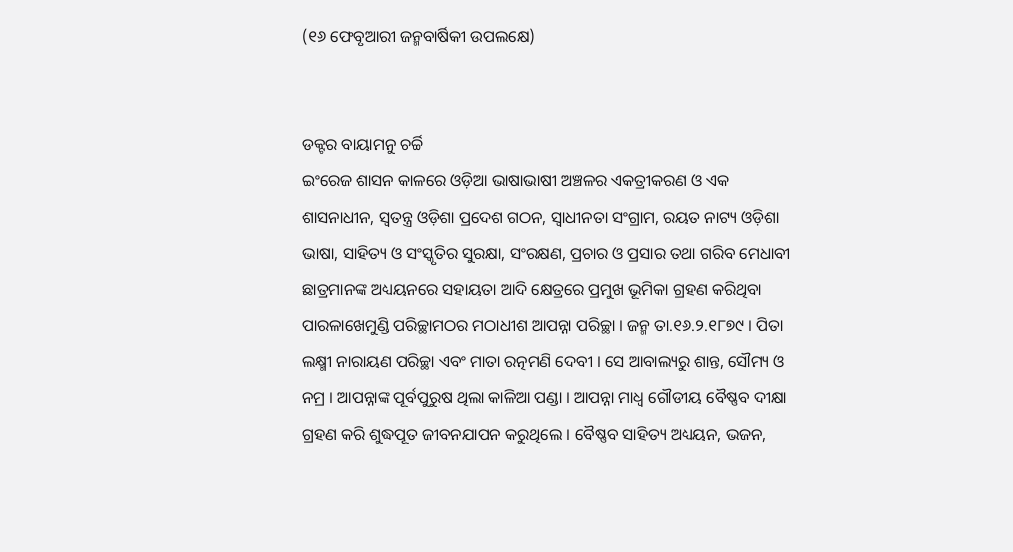(୧୬ ଫେବୃଆରୀ ଜନ୍ମବାର୍ଷିକୀ ଉପଲକ୍ଷେ)


ଡକ୍ଟର ବାୟାମନୁ ଚର୍ଚ୍ଚି
ଇଂରେଜ ଶାସନ କାଳରେ ଓଡ଼ିଆ ଭାଷାଭାଷୀ ଅଞ୍ଚଳର ଏକତ୍ରୀକରଣ ଓ ଏକ ଶାସନାଧୀନ, ସ୍ୱତନ୍ତ୍ର ଓଡ଼ିଶା ପ୍ରଦେଶ ଗଠନ, ସ୍ୱାଧୀନତା ସଂଗ୍ରାମ, ରୟତ ନାଟ୍ୟ ଓଡ଼ିଶା ଭାଷା, ସାହିତ୍ୟ ଓ ସଂସ୍କୃତିର ସୁରକ୍ଷା, ସଂରକ୍ଷଣ, ପ୍ରଚାର ଓ ପ୍ରସାର ତଥା ଗରିବ ମେଧାବୀ ଛାତ୍ରମାନଙ୍କ ଅଧ୍ୟୟନରେ ସହାୟତା ଆଦି କ୍ଷେତ୍ରରେ ପ୍ରମୁଖ ଭୂମିକା ଗ୍ରହଣ କରିଥିବା ପାରଳାଖେମୁଣ୍ଡି ପରିଚ୍ଛାମଠର ମଠାଧୀଶ ଆପନ୍ନା ପରିଚ୍ଛା । ଜନ୍ମ ତା.୧୬.୨.୧୮୭୯ । ପିତା ଲକ୍ଷ୍ମୀ ନାରାୟଣ ପରିଚ୍ଛା ଏବଂ ମାତା ରତ୍ନମଣି ଦେବୀ । ସେ ଆବାଲ୍ୟରୁ ଶାନ୍ତ, ସୌମ୍ୟ ଓ ନମ୍ର । ଆପନ୍ନାଙ୍କ ପୂର୍ବପୁରୁଷ ଥିଲା କାଳିଆ ପଣ୍ଡା । ଆପନ୍ନା ମାଧ୍ୱ ଗୌଡୀୟ ବୈଷ୍ଣବ ଦୀକ୍ଷା ଗ୍ରହଣ କରି ଶୁଦ୍ଧପୂତ ଜୀବନଯାପନ କରୁଥିଲେ । ବୈଷ୍ଣବ ସାହିତ୍ୟ ଅଧ୍ୟୟନ, ଭଜନ,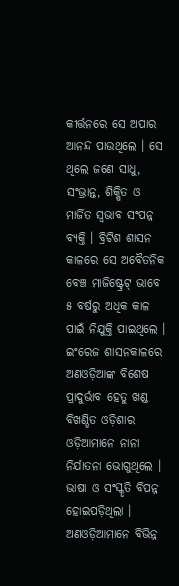କୀର୍ତ୍ତନରେ ସେ ଅପାର ଆନନ୍ଦ ପାଉଥିଲେ । ସେ ଥିଲେ ଜଣେ ସାଧୁ, ସଂଭ୍ରାନ୍ତ, ଶିକ୍ଷିତ ଓ ମାର୍ଜିତ ସ୍ୱଭାବ ସଂପନ୍ନ ବ୍ୟକ୍ତି । ବ୍ରିଟିଶ ଶାସନ କାଳରେ ସେ ଅବୈତନିକ ବେଞ୍ଚ ମାଜିଷ୍ଟ୍ରେଟ୍ ଭାବେ ୫ ବର୍ଷରୁ ଅଧିକ କାଳ ପାଇଁ ନିଯୁକ୍ତି ପାଇଥିଲେ ।
ଇଂରେଜ ଶାସନକାଳରେ ଅଣଓଡ଼ିଆଙ୍କ ବିଶେଷ ପ୍ରାଦୁର୍ଭାବ ହେତୁ ଖଣ୍ଡ ବିଖଣ୍ଡିତ ଓଡ଼ିଶାର ଓଡ଼ିଆମାନେ ନାନା ନିର୍ଯାତନା ଭୋଗୁଥିଲେ । ଭାଷା ଓ ସଂସ୍କୃତି ବିପନ୍ନ ହୋଇପଡ଼ିଥିଲା । ଅଣଓଡ଼ିଆମାନେ ବିଭିନ୍ନ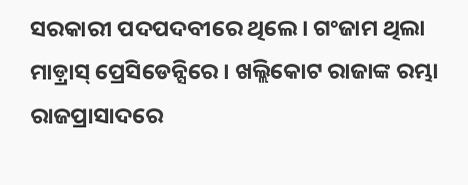ସରକାରୀ ପଦପଦବୀରେ ଥିଲେ । ଗଂଜାମ ଥିଲା ମାଡ଼୍ରାସ୍ ପ୍ରେସିଡେନ୍ସିରେ । ଖଲ୍ଲିକୋଟ ରାଜାଙ୍କ ରମ୍ଭା ରାଜପ୍ରାସାଦରେ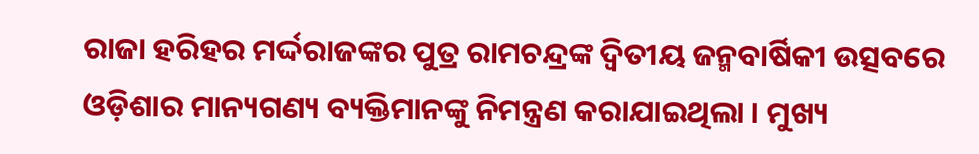ରାଜା ହରିହର ମର୍ଦ୍ଦରାଜଙ୍କର ପୁତ୍ର ରାମଚନ୍ଦ୍ରଙ୍କ ଦ୍ୱିତୀୟ ଜନ୍ମବାର୍ଷିକୀ ଉତ୍ସବରେ ଓଡ଼ିଶାର ମାନ୍ୟଗଣ୍ୟ ବ୍ୟକ୍ତିମାନଙ୍କୁ ନିମନ୍ତ୍ରଣ କରାଯାଇଥିଲା । ମୁଖ୍ୟ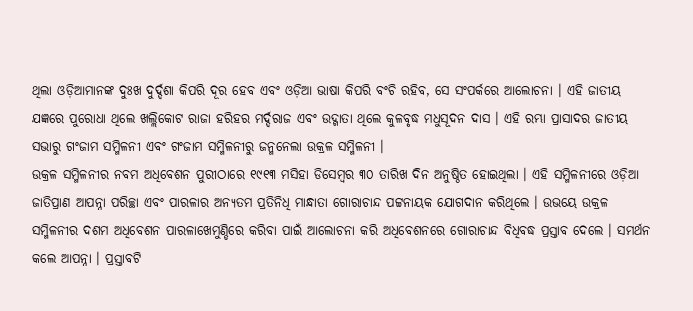ଥିଲା ଓଡ଼ିଆମାନଙ୍କ ଦୁଃଖ ଦୁର୍ଦ୍ଦଶା କିପରି ଦୂର ହେବ ଏବଂ ଓଡ଼ିଆ ଭାଷା କିପରି ବଂଚି ରହିବ, ସେ ସଂପର୍କରେ ଆଲୋଚନା । ଏହି ଜାତୀୟ ଯଜ୍ଞରେ ପୁରୋଧା ଥିଲେ ଖଲ୍ଲିକୋଟ ରାଜା ହରିହର ମର୍ଦ୍ଦରାଜ ଏବଂ ଉଦ୍ଗାତା ଥିଲେ କୁଳବୃଦ୍ଧ ମଧୁସୂଦନ ଦାସ । ଏହି ରମ୍ଭା ପ୍ରାସାଦର ଜାତୀୟ ସଭାରୁ ଗଂଜାମ ସମ୍ମିଳନୀ ଏବଂ ଗଂଜାମ ସମ୍ମିଳନୀରୁ ଜନ୍ମନେଲା ଉକ୍ରଳ ସମ୍ମିଳନୀ ।
ଉକ୍ରଳ ସମ୍ମିଳନୀର ନବମ ଅଧିବେଶନ ପୁରୀଠାରେ ୧୯୧୩ ମସିହା ଡିସେମ୍ବର ୩୦ ତାରିଖ ଦିନ ଅନୁଷ୍ଠିତ ହୋଇଥିଲା । ଏହି ସମ୍ମିଳନୀରେ ଓଡ଼ିଆ ଜାତିପ୍ରାଣ ଆପନ୍ନା ପରିଚ୍ଛା ଏବଂ ପାରଳାର ଅନ୍ୟତମ ପ୍ରତିନିଧି ମାନ୍ଧାତା ଗୋରାଚାନ୍ଦ ପଟ୍ଟନାୟକ ଯୋଗଦାନ କରିଥିଲେ । ଉଭୟେ ଉକ୍ରଳ ସମ୍ମିଳନୀର ଦଶମ ଅଧିବେଶନ ପାରଳାଖେମୁଣ୍ଡିରେ କରିବା ପାଇଁ ଆଲୋଚନା କରି ଅଧିବେଶନରେ ଗୋରାଚାନ୍ଦ ବିଧିବଦ୍ଧ ପ୍ରସ୍ତାବ ଦେଲେ । ସମର୍ଥନ କଲେ ଆପନ୍ନା । ପ୍ରସ୍ତାବଟି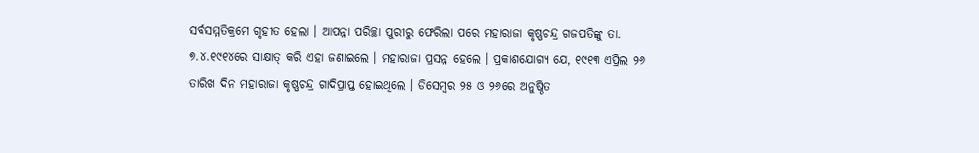ସର୍ବସମ୍ମତିକ୍ରମେ ଗୃହୀତ ହେଲା । ଆପନ୍ନା ପରିଚ୍ଛା ପୁରୀରୁ ଫେରିଲା ପରେ ମହାରାଜା କୃଷ୍ଣଚନ୍ଦ୍ର ଗଜପତିଙ୍କୁ ତା. ୭.୪.୧୯୧୪ରେ ସାକ୍ଷାତ୍ କରି ଏହା ଜଣାଇଲେ । ମହାରାଜା ପ୍ରସନ୍ନ ହେଲେ । ପ୍ରକାଶଯୋଗ୍ୟ ଯେ, ୧୯୧୩ ଏପ୍ରିଲ ୨୬ ତାରିଖ ଦିନ ମହାରାଜା କୃଷ୍ଣଚନ୍ଦ୍ର ଗାଦିପ୍ରାପ୍ତ ହୋଇଥିଲେ । ଡିସେମ୍ବର ୨୫ ଓ ୨୬ରେ ଅନୁଷ୍ଠିତ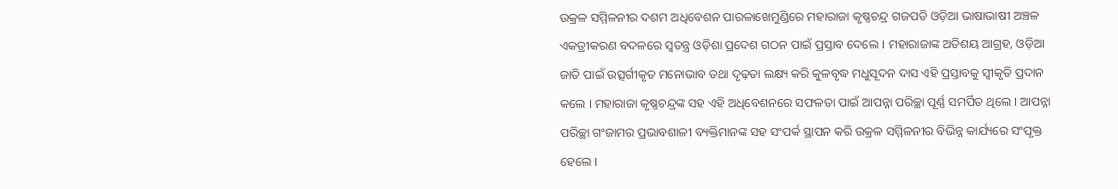ଉକ୍ରଳ ସମ୍ମିଳନୀର ଦଶମ ଅଧିବେଶନ ପାରଳାଖେମୁଣ୍ଡିରେ ମହାରାଜା କୃଷ୍ଣଚନ୍ଦ୍ର ଗଜପତି ଓଡ଼ିଆ ଭାଷାଭାଷୀ ଅଞ୍ଚଳ ଏକତ୍ରୀକରଣ ବଦଳରେ ସ୍ୱତନ୍ତ୍ର ଓଡ଼ିଶା ପ୍ରଦେଶ ଗଠନ ପାଇଁ ପ୍ରସ୍ତାବ ଦେଲେ । ମହାରାଜାଙ୍କ ଅତିଶୟ ଆଗ୍ରହ, ଓଡ଼ିଆ ଜାତି ପାଇଁ ଉତ୍ସର୍ଗୀକୃତ ମନୋଭାବ ତଥା ଦୃଢ଼ତା ଲକ୍ଷ୍ୟ କରି କୁଳବୃଦ୍ଧ ମଧୁସୂଦନ ଦାସ ଏହି ପ୍ରସ୍ତାବକୁ ସ୍ୱୀକୃତି ପ୍ରଦାନ କଲେ । ମହାରାଜା କୃଷ୍ଣଚନ୍ଦ୍ରଙ୍କ ସହ ଏହି ଅଧିବେଶନରେ ସଫଳତା ପାଇଁ ଆପନ୍ନା ପରିଚ୍ଛା ପୂର୍ଣ୍ଣ ସମର୍ପିତ ଥିଲେ । ଆପନ୍ନା ପରିଚ୍ଛା ଗଂଜାମର ପ୍ରଭାବଶାଳୀ ବ୍ୟକ୍ତିମାନଙ୍କ ସହ ସଂପର୍କ ସ୍ଥାପନ କରି ଉକ୍ରଳ ସମ୍ମିଳନୀର ବିଭିନ୍ନ କାର୍ଯ୍ୟରେ ସଂପୃକ୍ତ ହେଲେ ।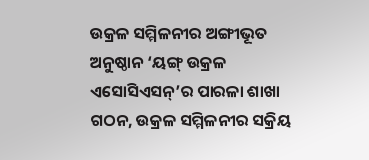ଉକ୍ରଳ ସମ୍ମିଳନୀର ଅଙ୍ଗୀଭୂତ ଅନୁଷ୍ଠାନ ‘ୟଙ୍ଗ୍ ଉକ୍ରଳ ଏସୋସିଏସନ୍’ର ପାରଳା ଶାଖା ଗଠନ, ଉକ୍ରଳ ସମ୍ମିଳନୀର ସକ୍ରିୟ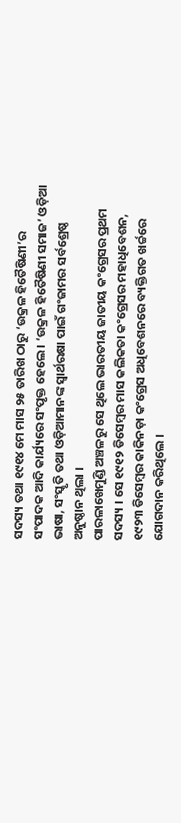ସଦସ୍ୟ ତଥା ୧୯୧୪ ମେ ମାସ ୨୫ ତାରିଖ ଠାରୁ ‘ଉକ୍ରଳ ହିତୈଷିଣୀ’ର ସଂପାଦକ ଆଦି କାର୍ଯ୍ୟରେ ସଂପୃକ୍ତ ହେଲେ । ‘ଉକ୍ରଳ ହିତୈଷିଣୀ ସମାଜ’ ଓଡ଼ିଆ ଭାଷା, ସଂସ୍କୃତି ତଥା ଓଡ଼ିଆମାନଙ୍କ ସ୍ୱାର୍ଥରକ୍ଷା ପାଇଁ ଗଂଜାମର ସର୍ବଶ୍ରେଷ୍ଠ ଅନୁଷ୍ଠାନ ଥିଲା ।
ପାରଳାଖେମୁଣ୍ଡି ଅଞ୍ଚଳରୁ ସେ ଥିଲେ ଭାରତୀୟ ଜାତୀୟ କଂଗ୍ରେସର ପ୍ରଥମ ସଦସ୍ୟ । ସେ ୧୯୧୨ ଡିସେମ୍ବର ମାସ କଲିକତା କଂଗ୍ରେସର ମହାଧିବେଶନ, ୧୯୨୩ ଡିସେମ୍ବର କାକିନଡ଼ା କଂଗ୍ରେସ ଅଧିବେଶନରେ ବ୍ୟକ୍ତିଗତ ଖର୍ଚ୍ଚରେ ଯୋଗଦାନ କରିଥିଲେ ।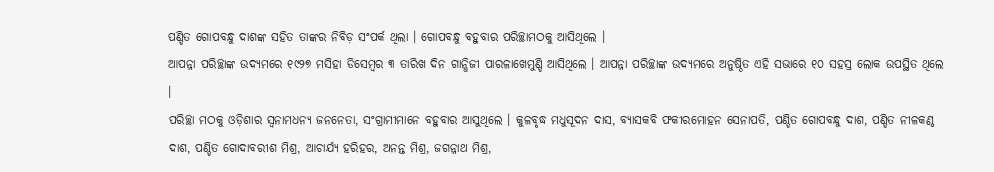ପଣ୍ଡିତ ଗୋପବନ୍ଧୁ ଦାଶଙ୍କ ସହିତ ତାଙ୍କର ନିବିଡ଼ ସଂପର୍କ ଥିଲା । ଗୋପବନ୍ଧୁ ବହୁବାର ପରିଚ୍ଛାମଠକୁ ଆସିଥିଲେ ।
ଆପନ୍ନା ପରିଚ୍ଛାଙ୍କ ଉଦ୍ୟମରେ ୧୯୨୭ ମସିହା ଡିସେମ୍ବର ୩ ତାରିଖ ଦିନ ଗାନ୍ଧିଜୀ ପାରଳାଖେମୁଣ୍ଡି ଆସିଥିଲେ । ଆପନ୍ନା ପରିଚ୍ଛାଙ୍କ ଉଦ୍ୟମରେ ଅନୁଷ୍ଠିତ ଏହି ସଭାରେ ୧୦ ସହସ୍ର ଲୋକ ଉପସ୍ଥିତ ଥିଲେ ।
ପରିଚ୍ଛା ମଠକୁ ଓଡ଼ିଶାର ସ୍ୱନାମଧନ୍ୟ ଜନନେତା, ସଂଗ୍ରାମୀମାନେ ବହୁବାର ଆସୁଥିଲେ । କୁଳବୃଦ୍ଧ ମଧୁସୂଦନ ଦାସ, ବ୍ୟାସକବି ଫକୀରମୋହନ ସେନାପତି, ପଣ୍ଡିତ ଗୋପବନ୍ଧୁ ଦାଶ, ପଣ୍ଡିତ ନୀଳକଣ୍ଠ ଦାଶ, ପଣ୍ଡିତ ଗୋଦାବରୀଶ ମିଶ୍ର, ଆଚାର୍ଯ୍ୟ ହରିହର, ଅନନ୍ତ ମିଶ୍ର, ଜଗନ୍ନାଥ ମିଶ୍ର,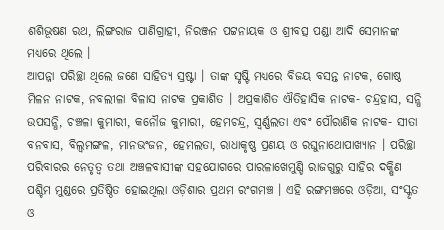ଶଶିଭୂଷଣ ରଥ, ଲିଙ୍ଗରାଜ ପାଣିଗ୍ରାହୀ, ନିରଞ୍ଜନ ପଟ୍ଟନାୟକ ଓ ଶ୍ରୀବତ୍ସ ପଣ୍ଡା ଆଦି ସେମାନଙ୍କ ମଧ୍ୟରେ ଥିଲେ ।
ଆପନ୍ନା ପରିଚ୍ଛା ଥିଲେ ଜଣେ ସାହିତ୍ୟ ସ୍ରଷ୍ଟା । ତାଙ୍କ ସୃଷ୍ଟି ମଧ୍ୟରେ ବିଜୟ ବସନ୍ତ ନାଟକ, ଗୋଷ୍ଠ ମିଳନ ନାଟକ, ନବଲୀଳା ବିଳାସ ନାଟକ ପ୍ରକାଶିତ । ଅପ୍ରକାଶିତ ଐତିହାସିକ ନାଟକ- ଚନ୍ଦ୍ରହାସ, ସନ୍ଧି ଉପସନ୍ଧି, ଚଞ୍ଚଳା କୁମାରୀ, କନୌଜ କୁମାରୀ, ହେମଚନ୍ଦ୍ର, ସ୍ୱର୍ଣ୍ଣଲତା ଏବଂ ପୌରାଣିକ ନାଟକ- ସୀତା ବନବାସ, ବିଲ୍ୱମଙ୍ଗଳ, ମାନଭଂଜନ, ହେମଲତା, ରାଧାକୃଷ୍ଣ ପ୍ରଣୟ ଓ ରଘୁନାଥୋପାଖ୍ୟାନ । ପରିଚ୍ଛା ପରିବାରର ନେତୃତ୍ୱ ତଥା ଅଞ୍ଚଳବାସୀଙ୍କ ସହଯୋଗରେ ପାରଳାଖେମୁଣ୍ଡି ରାଜଗୁରୁ ସାହିର ଦକ୍ଷିଣ ପଶ୍ଚିମ ମୁଣ୍ଡରେ ପ୍ରତିଷ୍ଠିତ ହୋଇଥିଲା ଓଡ଼ିଶାର ପ୍ରଥମ ରଂଗମଞ୍ଚ । ଏହି ରଙ୍ଗମଞ୍ଚରେ ଓଡ଼ିଆ, ସଂସ୍କୃତ ଓ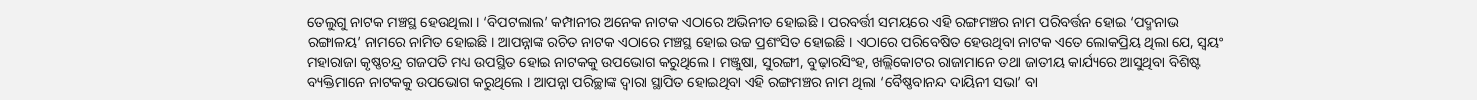ତେଲୁଗୁ ନାଟକ ମଞ୍ଚସ୍ଥ ହେଉଥିଲା । ‘ବିପଟଲାଲ’ କମ୍ପାନୀର ଅନେକ ନାଟକ ଏଠାରେ ଅଭିନୀତ ହୋଇଛି । ପରବର୍ତ୍ତୀ ସମୟରେ ଏହି ରଙ୍ଗମଞ୍ଚର ନାମ ପରିବର୍ତ୍ତନ ହୋଇ ‘ପଦ୍ମନାଭ ରଙ୍ଗାଳୟ’ ନାମରେ ନାମିତ ହୋଇଛି । ଆପନ୍ନାଙ୍କ ରଚିତ ନାଟକ ଏଠାରେ ମଞ୍ଚସ୍ଥ ହୋଇ ଉଚ୍ଚ ପ୍ରଶଂସିତ ହୋଇଛି । ଏଠାରେ ପରିବେଷିତ ହେଉଥିବା ନାଟକ ଏତେ ଲୋକପ୍ରିୟ ଥିଲା ଯେ, ସ୍ୱୟଂ ମହାରାଜା କୃଷ୍ଣଚନ୍ଦ୍ର ଗଜପତି ମଧ୍ୟ ଉପସ୍ଥିତ ହୋଇ ନାଟକକୁ ଉପଭୋଗ କରୁଥିଲେ । ମଞ୍ଜୁଷା, ସୁରଙ୍ଗୀ, ବୁଢ଼ାରସିଂହ, ଖଲ୍ଲିକୋଟର ରାଜାମାନେ ତଥା ଜାତୀୟ କାର୍ଯ୍ୟରେ ଆସୁଥିବା ବିଶିଷ୍ଟ ବ୍ୟକ୍ତିମାନେ ନାଟକକୁ ଉପଭୋଗ କରୁଥିଲେ । ଆପନ୍ନା ପରିଚ୍ଛାଙ୍କ ଦ୍ୱାରା ସ୍ଥାପିତ ହୋଇଥିବା ଏହି ରଙ୍ଗମଞ୍ଚର ନାମ ଥିଲା ‘ବୈଷ୍ଣବାନନ୍ଦ ଦାୟିନୀ ସଭା’ ବା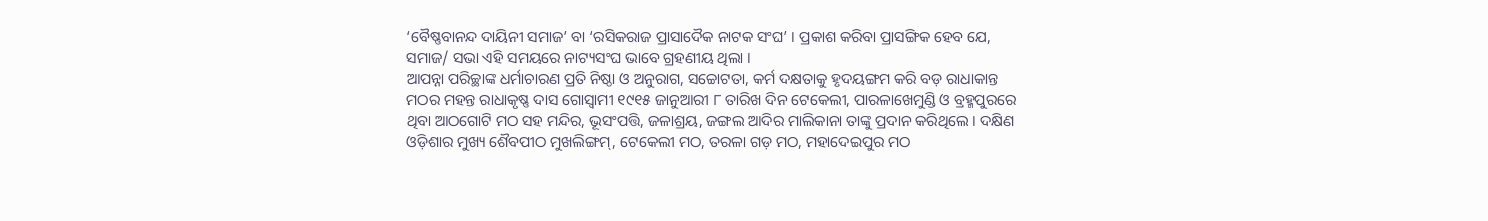‘ବୈଷ୍ଣବାନନ୍ଦ ଦାୟିନୀ ସମାଜ’ ବା ‘ରସିକରାଜ ପ୍ରାସାଦୈକ ନାଟକ ସଂଘ’ । ପ୍ରକାଶ କରିବା ପ୍ରାସଙ୍ଗିକ ହେବ ଯେ, ସମାଜ/ ସଭା ଏହି ସମୟରେ ନାଟ୍ୟସଂଘ ଭାବେ ଗ୍ରହଣୀୟ ଥିଲା ।
ଆପନ୍ନା ପରିଚ୍ଛାଙ୍କ ଧର୍ମାଚାରଣ ପ୍ରତି ନିଷ୍ଠା ଓ ଅନୁରାଗ, ସଚ୍ଚୋଟତା, କର୍ମ ଦକ୍ଷତାକୁ ହୃଦୟଙ୍ଗମ କରି ବଡ଼ ରାଧାକାନ୍ତ ମଠର ମହନ୍ତ ରାଧାକୃଷ୍ଣ ଦାସ ଗୋସ୍ୱାମୀ ୧୯୧୫ ଜାନୁଆରୀ ୮ ତାରିଖ ଦିନ ଟେକେଲୀ, ପାରଳାଖେମୁଣ୍ଡି ଓ ବ୍ରହ୍ମପୁରରେ ଥିବା ଆଠଗୋଟି ମଠ ସହ ମନ୍ଦିର, ଭୂସଂପତ୍ତି, ଜଳାଶ୍ରୟ, ଜଙ୍ଗଲ ଆଦିର ମାଲିକାନା ତାଙ୍କୁ ପ୍ରଦାନ କରିଥିଲେ । ଦକ୍ଷିଣ ଓଡ଼ିଶାର ମୁଖ୍ୟ ଶୈବପୀଠ ମୁଖଲିଙ୍ଗମ୍, ଟେକେଲୀ ମଠ, ତରଳା ଗଡ଼ ମଠ, ମହାଦେଇପୁର ମଠ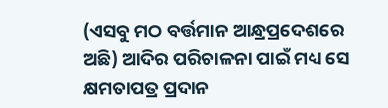(ଏସବୁ ମଠ ବର୍ତ୍ତମାନ ଆନ୍ଧ୍ରପ୍ରଦେଶରେ ଅଛି) ଆଦିର ପରିଚାଳନା ପାଇଁ ମଧ୍ୟ ସେ କ୍ଷମତାପତ୍ର ପ୍ରଦାନ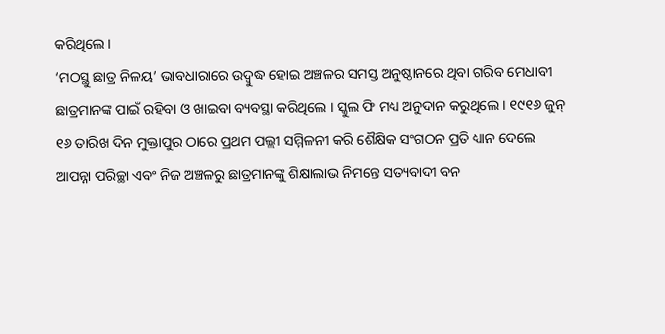କରିଥିଲେ ।
‘ମଠସ୍ଥୁ ଛାତ୍ର ନିଳୟ’ ଭାବଧାରାରେ ଉଦ୍ବୁଦ୍ଧ ହୋଇ ଅଞ୍ଚଳର ସମସ୍ତ ଅନୁଷ୍ଠାନରେ ଥିବା ଗରିବ ମେଧାବୀ ଛାତ୍ରମାନଙ୍କ ପାଇଁ ରହିବା ଓ ଖାଇବା ବ୍ୟବସ୍ଥା କରିଥିଲେ । ସ୍କୁଲ ଫି ମଧ୍ୟ ଅନୁଦାନ କରୁଥିଲେ । ୧୯୧୬ ଜୁନ୍ ୧୬ ତାରିଖ ଦିନ ମୁକ୍ତାପୁର ଠାରେ ପ୍ରଥମ ପଲ୍ଲୀ ସମ୍ମିଳନୀ କରି ଶୈକ୍ଷିକ ସଂଗଠନ ପ୍ରତି ଧ୍ୟାନ ଦେଲେ ଆପନ୍ନା ପରିଚ୍ଛା ଏବଂ ନିଜ ଅଞ୍ଚଳରୁ ଛାତ୍ରମାନଙ୍କୁ ଶିକ୍ଷାଲାଭ ନିମନ୍ତେ ସତ୍ୟବାଦୀ ବନ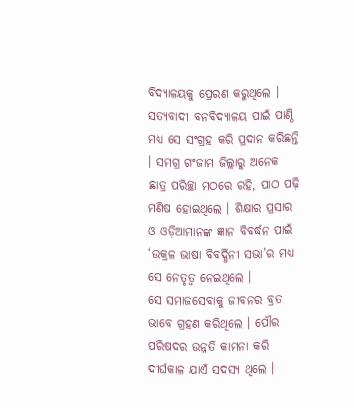ବିଦ୍ୟାଳୟକୁ ପ୍ରେରଣ କରୁଥିଲେ । ସତ୍ୟବାଦୀ ବନବିଦ୍ୟାଳୟ ପାଇଁ ପାଣ୍ଠି ମଧ୍ୟ ସେ ସଂଗ୍ରହ କରି ପ୍ରଦାନ କରିଛନ୍ତି । ସମଗ୍ର ଗଂଜାମ ଜିଲ୍ଲାରୁ ଅନେକ ଛାତ୍ର ପରିଚ୍ଛା ମଠରେ ରହି, ପାଠ ପଢ଼ି ମଣିଷ ହୋଇଥିଲେ । ଶିକ୍ଷାର ପ୍ରସାର ଓ ଓଡ଼ିଆମାନଙ୍କ ଜ୍ଞାନ ବିବର୍ଦ୍ଧନ ପାଇଁ ‘ଉକ୍ରଳ ଭାଷା ବିବର୍ଦ୍ଧିନୀ ସଭା’ର ମଧ୍ୟ ସେ ନେତୃତ୍ୱ ନେଇଥିଲେ ।
ସେ ସମାଜସେବାକୁ ଜୀବନର ବ୍ରତ ଭାବେ ଗ୍ରହଣ କରିଥିଲେ । ପୌର ପରିଷଦର ଉନ୍ନତି କାମନା କରି ଦୀର୍ଘକାଳ ଯାଏଁ ସଦସ୍ୟ ଥିଲେ ।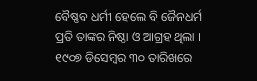ବୈଷ୍ଣବ ଧର୍ମୀ ହେଲେ ବି ଜୈନଧର୍ମ ପ୍ରତି ତାଙ୍କର ନିଷ୍ଠା ଓ ଆଗ୍ରହ ଥିଲା । ୧୯୦୭ ଡିସେମ୍ବର ୩୦ ତାରିଖରେ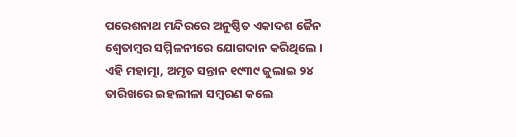ପରେଶନାଥ ମନ୍ଦିରରେ ଅନୁଷ୍ଠିତ ଏକାଦଶ ଜୈନ ଶ୍ୱେତାମ୍ବର ସମ୍ମିଳନୀରେ ଯୋଗଦାନ କରିଥିଲେ । ଏହି ମହାତ୍ମା, ଅମୃତ ସନ୍ତାନ ୧୯୩୯ ଜୁଲାଇ ୨୪ ତାରିଖରେ ଇହଲୀଳା ସମ୍ବରଣ କଲେ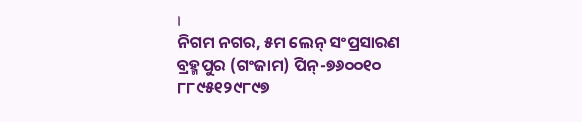।
ନିଗମ ନଗର, ୫ମ ଲେନ୍ ସଂପ୍ରସାରଣ
ବ୍ରହ୍ମପୁର (ଗଂଜାମ) ପିନ୍-୭୬୦୦୧୦
୮୮୯୫୧୨୯୮୯୭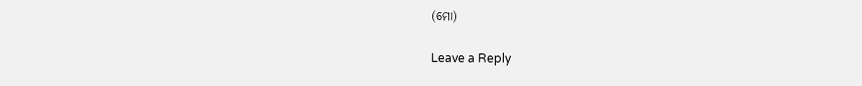(ମୋ)

Leave a Reply